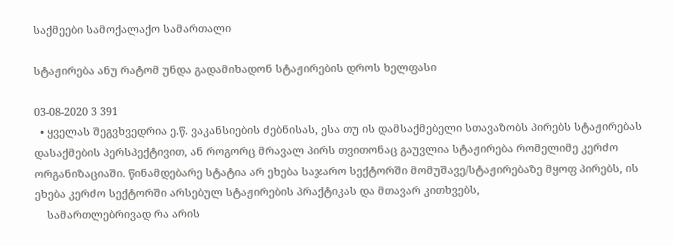საქმეები სამოქალაქო სამართალი

სტაჟირება ანუ რატომ უნდა გადამიხადონ სტაჟირების დროს ხელფასი

03-08-2020 3 391
  • ყველას შეგვხვედრია ე.წ. ვაკანსიების ძებნისას, ესა თუ ის დამსაქმებელი სთავაზობს პირებს სტაჟირებას დასაქმების პერსპექტივით, ან როგორც მრავალ პირს თვითონაც გაუვლია სტაჟირება რომელიმე კერძო ორგანიზაციაში. წინამდებარე სტატია არ ეხება საჯარო სექტორში მომუშავე/სტაჟირებაზე მყოფ პირებს, ის ეხება კერძო სექტორში არსებულ სტაჟირების პრაქტიკას და მთავარ კითხვებს,
    სამართლებრივად რა არის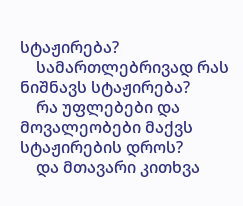სტაჟირება?
    სამართლებრივად რას ნიშნავს სტაჟირება?
    რა უფლებები და მოვალეობები მაქვს სტაჟირების დროს?
    და მთავარი კითხვა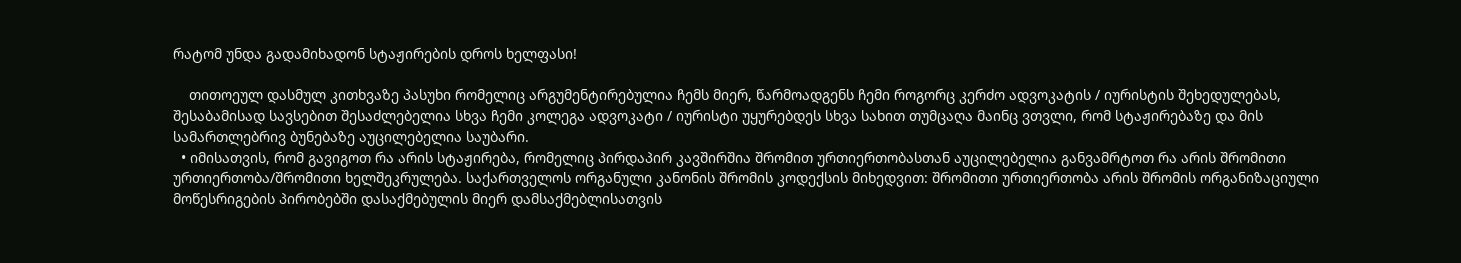რატომ უნდა გადამიხადონ სტაჟირების დროს ხელფასი!

    თითოეულ დასმულ კითხვაზე პასუხი რომელიც არგუმენტირებულია ჩემს მიერ, წარმოადგენს ჩემი როგორც კერძო ადვოკატის / იურისტის შეხედულებას, შესაბამისად სავსებით შესაძლებელია სხვა ჩემი კოლეგა ადვოკატი / იურისტი უყურებდეს სხვა სახით თუმცაღა მაინც ვთვლი, რომ სტაჟირებაზე და მის სამართლებრივ ბუნებაზე აუცილებელია საუბარი.
  • იმისათვის, რომ გავიგოთ რა არის სტაჟირება, რომელიც პირდაპირ კავშირშია შრომით ურთიერთობასთან აუცილებელია განვამრტოთ რა არის შრომითი ურთიერთობა/შრომითი ხელშეკრულება. საქართველოს ორგანული კანონის შრომის კოდექსის მიხედვით: შრომითი ურთიერთობა არის შრომის ორგანიზაციული მოწესრიგების პირობებში დასაქმებულის მიერ დამსაქმებლისათვის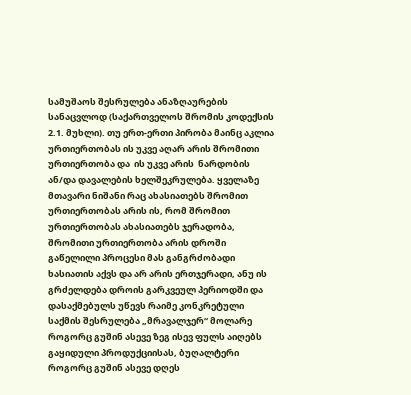სამუშაოს შესრულება ანაზღაურების სანაცვლოდ (საქართველოს შრომის კოდექსის 2.1. მუხლი). თუ ერთ-ერთი პირობა მაინც აკლია ურთიერთობას ის უკვე აღარ არის შრომითი ურთიერთობა და  ის უკვე არის  ნარდობის ან/და დავალების ხელშეკრულება. ყველაზე მთავარი ნიშანი რაც ახასიათებს შრომით ურთიერთობას არის ის, რომ შრომით ურთიერთობას ახასიათებს ჯერადობა, შრომითი ურთიერთობა არის დროში გაწელილი პროცესი მას განგრძობადი ხასიათის აქვს და არ არის ერთჯერადი, ანუ ის გრძელდება დროის გარკვეულ პერიოდში და დასაქმებულს უწევს რაიმე კონკრეტული საქმის შესრულება „მრავალჯერ“ მოლარე როგორც გუშინ ასევე ზეგ ისევ ფულს აიღებს გაყიდული პროდუქციისას, ბუღალტერი როგორც გუშინ ასევე დღეს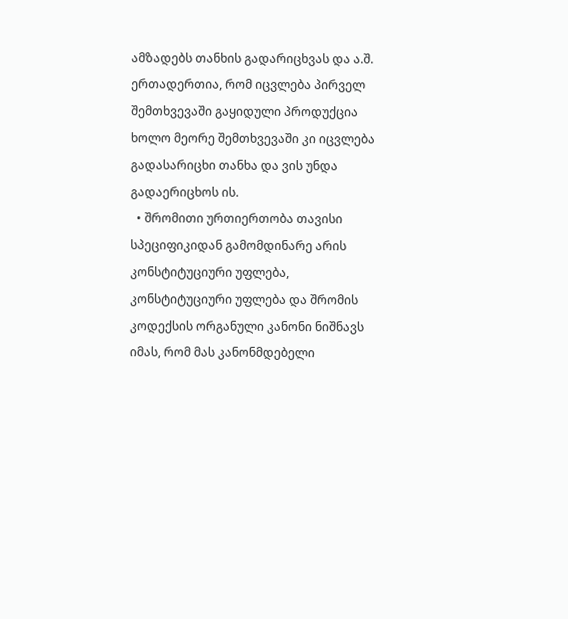ამზადებს თანხის გადარიცხვას და ა.შ. ერთადერთია, რომ იცვლება პირველ შემთხვევაში გაყიდული პროდუქცია ხოლო მეორე შემთხვევაში კი იცვლება გადასარიცხი თანხა და ვის უნდა გადაერიცხოს ის.
  • შრომითი ურთიერთობა თავისი სპეციფიკიდან გამომდინარე არის კონსტიტუციური უფლება, კონსტიტუციური უფლება და შრომის კოდექსის ორგანული კანონი ნიშნავს იმას, რომ მას კანონმდებელი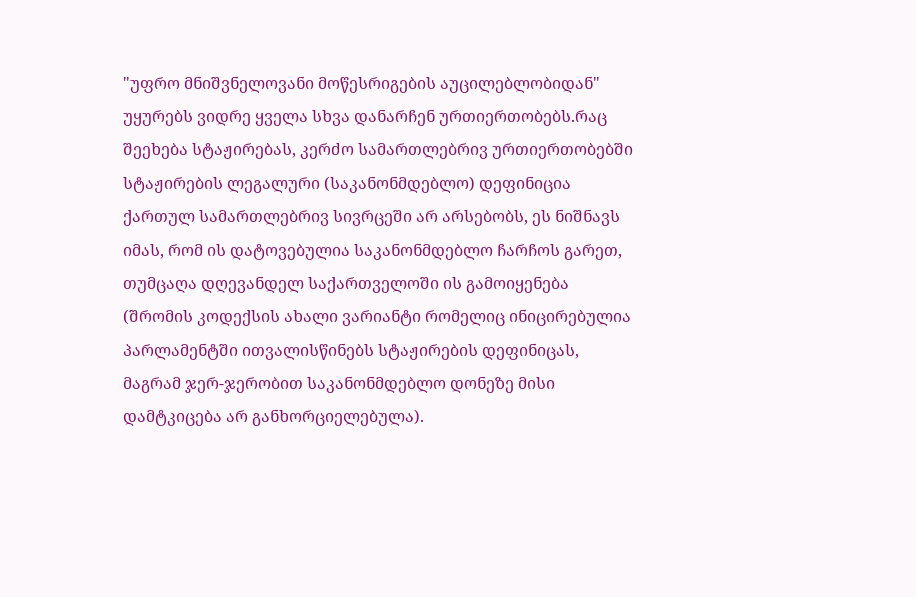"უფრო მნიშვნელოვანი მოწესრიგების აუცილებლობიდან" უყურებს ვიდრე ყველა სხვა დანარჩენ ურთიერთობებს.რაც შეეხება სტაჟირებას, კერძო სამართლებრივ ურთიერთობებში სტაჟირების ლეგალური (საკანონმდებლო) დეფინიცია ქართულ სამართლებრივ სივრცეში არ არსებობს, ეს ნიშნავს იმას, რომ ის დატოვებულია საკანონმდებლო ჩარჩოს გარეთ, თუმცაღა დღევანდელ საქართველოში ის გამოიყენება (შრომის კოდექსის ახალი ვარიანტი რომელიც ინიცირებულია პარლამენტში ითვალისწინებს სტაჟირების დეფინიცას, მაგრამ ჯერ-ჯერობით საკანონმდებლო დონეზე მისი დამტკიცება არ განხორციელებულა).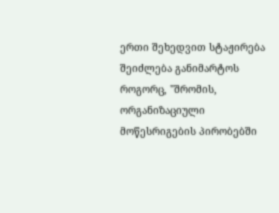ერთი შეხედვით სტაჟირება შეიძლება განიმარტოს როგორც, "შრომის, ორგანიზაციული მოწესრიგების პირობებში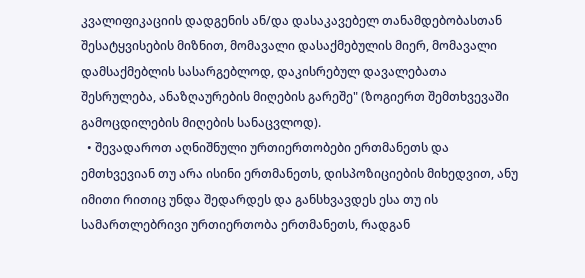კვალიფიკაციის დადგენის ან/და დასაკავებელ თანამდებობასთან შესატყვისების მიზნით, მომავალი დასაქმებულის მიერ, მომავალი დამსაქმებლის სასარგებლოდ, დაკისრებულ დავალებათა შესრულება, ანაზღაურების მიღების გარეშე" (ზოგიერთ შემთხვევაში გამოცდილების მიღების სანაცვლოდ).
  • შევადაროთ აღნიშნული ურთიერთობები ერთმანეთს და ემთხვევიან თუ არა ისინი ერთმანეთს, დისპოზიციების მიხედვით, ანუ იმითი რითიც უნდა შედარდეს და განსხვავდეს ესა თუ ის სამართლებრივი ურთიერთობა ერთმანეთს, რადგან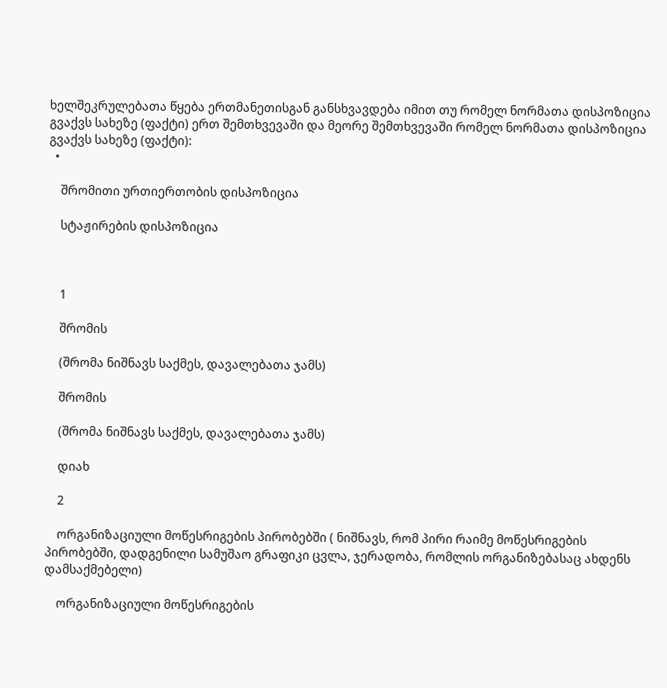ხელშეკრულებათა წყება ერთმანეთისგან განსხვავდება იმით თუ რომელ ნორმათა დისპოზიცია გვაქვს სახეზე (ფაქტი) ერთ შემთხვევაში და მეორე შემთხვევაში რომელ ნორმათა დისპოზიცია გვაქვს სახეზე (ფაქტი):
  •

    შრომითი ურთიერთობის დისპოზიცია

    სტაჟირების დისპოზიცია



    1

    შრომის

    (შრომა ნიშნავს საქმეს, დავალებათა ჯამს)

    შრომის

    (შრომა ნიშნავს საქმეს, დავალებათა ჯამს)

    დიახ

    2

    ორგანიზაციული მოწესრიგების პირობებში ( ნიშნავს, რომ პირი რაიმე მოწესრიგების პირობებში, დადგენილი სამუშაო გრაფიკი ცვლა, ჯერადობა, რომლის ორგანიზებასაც ახდენს დამსაქმებელი)

    ორგანიზაციული მოწესრიგების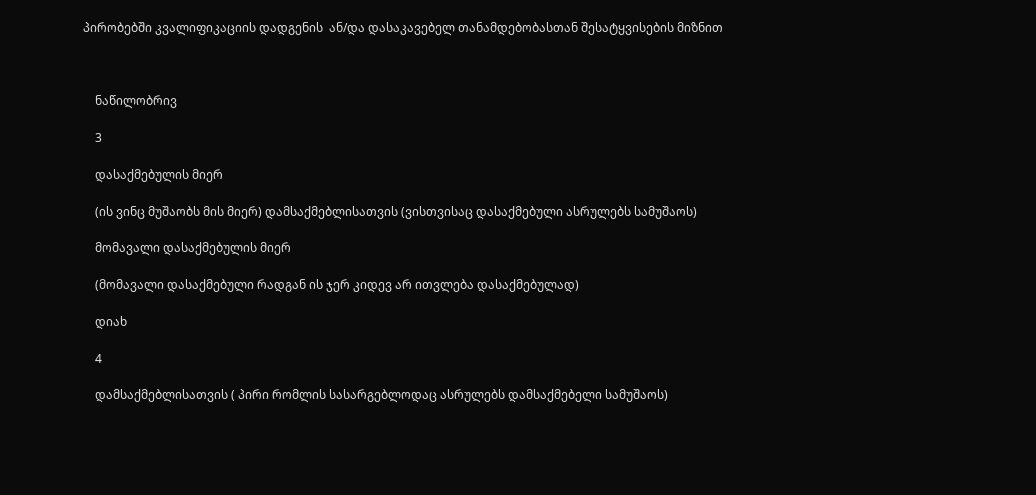პირობებში კვალიფიკაციის დადგენის  ან/და დასაკავებელ თანამდებობასთან შესატყვისების მიზნით



    ნაწილობრივ

    3

    დასაქმებულის მიერ

    (ის ვინც მუშაობს მის მიერ) დამსაქმებლისათვის (ვისთვისაც დასაქმებული ასრულებს სამუშაოს)

    მომავალი დასაქმებულის მიერ

    (მომავალი დასაქმებული რადგან ის ჯერ კიდევ არ ითვლება დასაქმებულად)

    დიახ

    4

    დამსაქმებლისათვის ( პირი რომლის სასარგებლოდაც ასრულებს დამსაქმებელი სამუშაოს)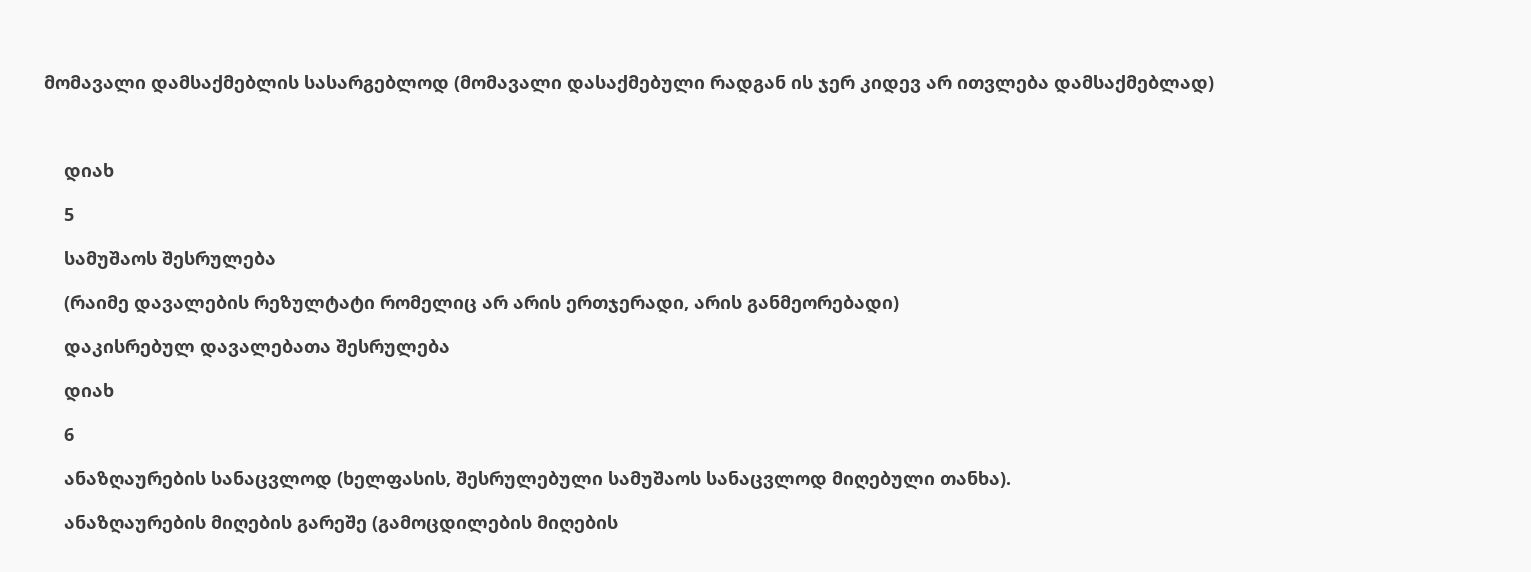მომავალი დამსაქმებლის სასარგებლოდ (მომავალი დასაქმებული რადგან ის ჯერ კიდევ არ ითვლება დამსაქმებლად)



    დიახ

    5

    სამუშაოს შესრულება

    (რაიმე დავალების რეზულტატი რომელიც არ არის ერთჯერადი, არის განმეორებადი)

    დაკისრებულ დავალებათა შესრულება

    დიახ

    6

    ანაზღაურების სანაცვლოდ (ხელფასის, შესრულებული სამუშაოს სანაცვლოდ მიღებული თანხა).

    ანაზღაურების მიღების გარეშე (გამოცდილების მიღების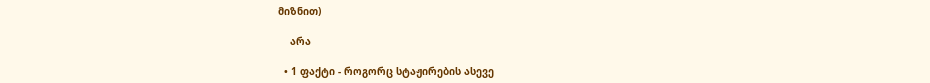მიზნით)

    არა

  • 1 ფაქტი - როგორც სტაჟირების ასევე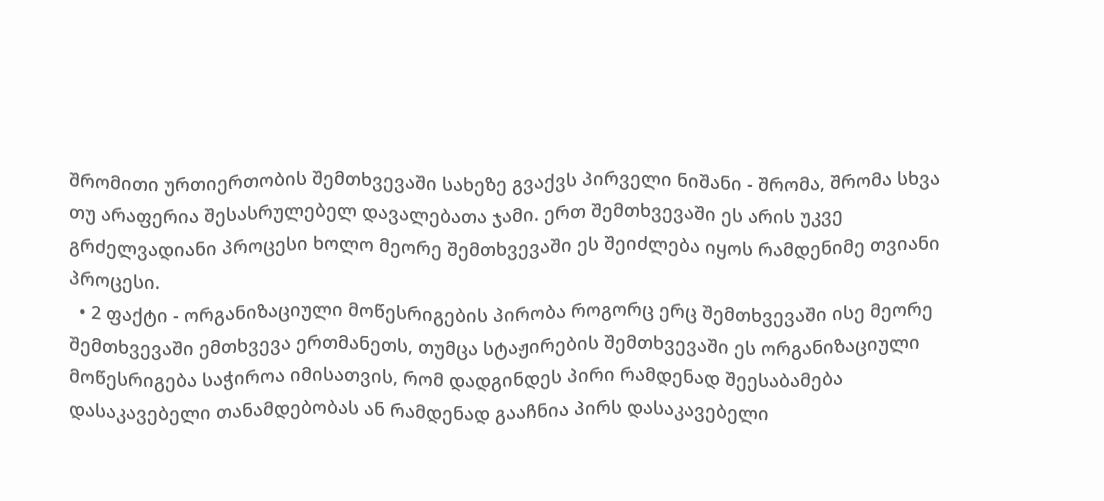შრომითი ურთიერთობის შემთხვევაში სახეზე გვაქვს პირველი ნიშანი - შრომა, შრომა სხვა თუ არაფერია შესასრულებელ დავალებათა ჯამი. ერთ შემთხვევაში ეს არის უკვე გრძელვადიანი პროცესი ხოლო მეორე შემთხვევაში ეს შეიძლება იყოს რამდენიმე თვიანი პროცესი.
  • 2 ფაქტი - ორგანიზაციული მოწესრიგების პირობა როგორც ერც შემთხვევაში ისე მეორე შემთხვევაში ემთხვევა ერთმანეთს, თუმცა სტაჟირების შემთხვევაში ეს ორგანიზაციული მოწესრიგება საჭიროა იმისათვის, რომ დადგინდეს პირი რამდენად შეესაბამება დასაკავებელი თანამდებობას ან რამდენად გააჩნია პირს დასაკავებელი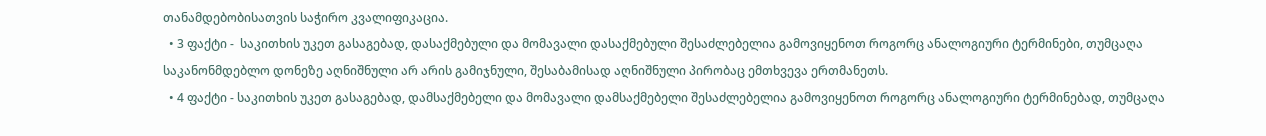თანამდებობისათვის საჭირო კვალიფიკაცია.
  • 3 ფაქტი -  საკითხის უკეთ გასაგებად, დასაქმებული და მომავალი დასაქმებული შესაძლებელია გამოვიყენოთ როგორც ანალოგიური ტერმინები, თუმცაღა საკანონმდებლო დონეზე აღნიშნული არ არის გამიჯნული, შესაბამისად აღნიშნული პირობაც ემთხვევა ერთმანეთს.
  • 4 ფაქტი - საკითხის უკეთ გასაგებად, დამსაქმებელი და მომავალი დამსაქმებელი შესაძლებელია გამოვიყენოთ როგორც ანალოგიური ტერმინებად, თუმცაღა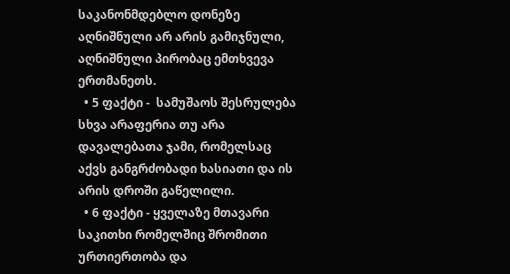საკანონმდებლო დონეზე აღნიშნული არ არის გამიჯნული, აღნიშნული პირობაც ემთხვევა ერთმანეთს.
  • 5 ფაქტი -  სამუშაოს შესრულება სხვა არაფერია თუ არა დავალებათა ჯამი, რომელსაც აქვს განგრძობადი ხასიათი და ის არის დროში გაწელილი.
  • 6 ფაქტი - ყველაზე მთავარი საკითხი რომელშიც შრომითი ურთიერთობა და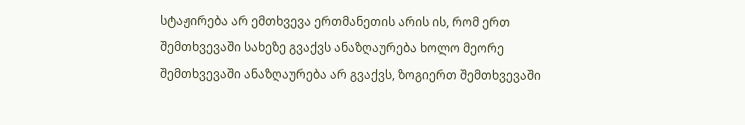სტაჟირება არ ემთხვევა ერთმანეთის არის ის, რომ ერთ შემთხვევაში სახეზე გვაქვს ანაზღაურება ხოლო მეორე შემთხვევაში ანაზღაურება არ გვაქვს, ზოგიერთ შემთხვევაში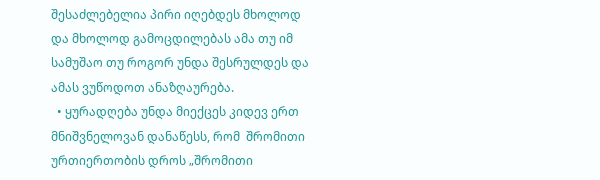შესაძლებელია პირი იღებდეს მხოლოდ და მხოლოდ გამოცდილებას ამა თუ იმ სამუშაო თუ როგორ უნდა შესრულდეს და ამას ვუწოდოთ ანაზღაურება.
  • ყურადღება უნდა მიექცეს კიდევ ერთ მნიშვნელოვან დანაწესს, რომ  შრომითი ურთიერთობის დროს „შრომითი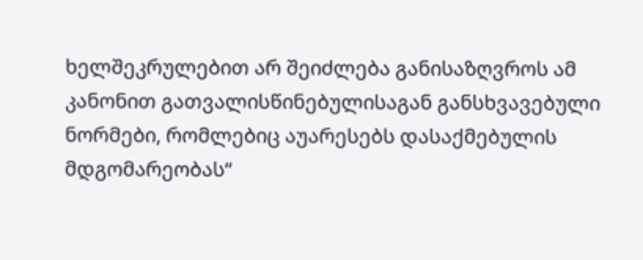ხელშეკრულებით არ შეიძლება განისაზღვროს ამ კანონით გათვალისწინებულისაგან განსხვავებული ნორმები, რომლებიც აუარესებს დასაქმებულის მდგომარეობას“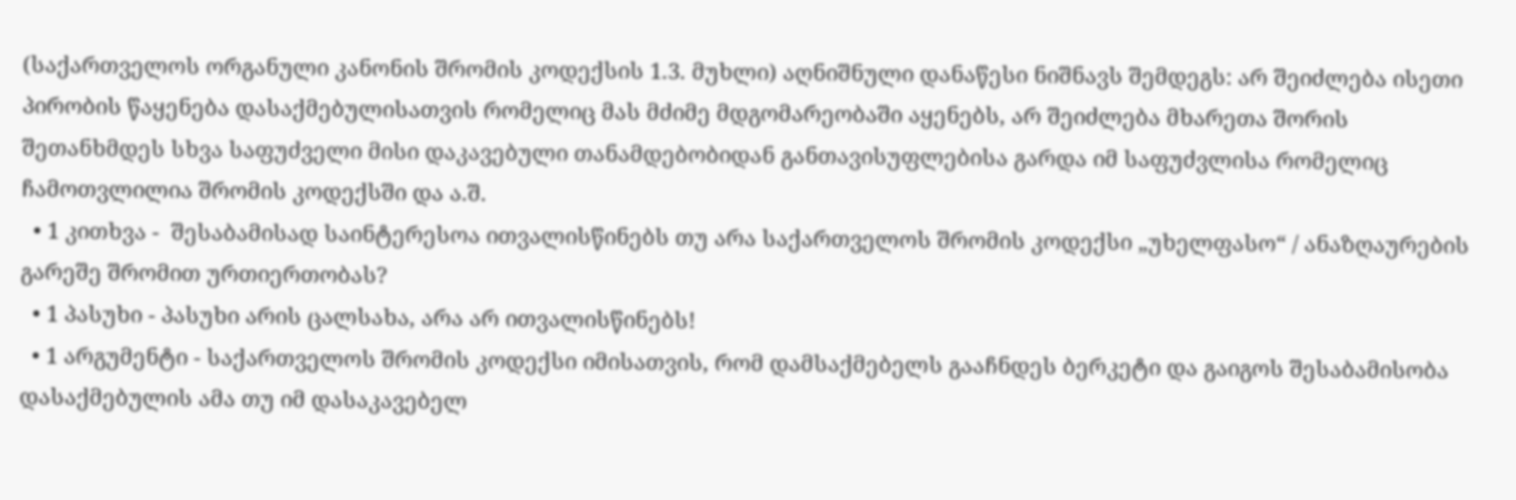(საქართველოს ორგანული კანონის შრომის კოდექსის 1.3. მუხლი) აღნიშნული დანაწესი ნიშნავს შემდეგს: არ შეიძლება ისეთი პირობის წაყენება დასაქმებულისათვის რომელიც მას მძიმე მდგომარეობაში აყენებს, არ შეიძლება მხარეთა შორის შეთანხმდეს სხვა საფუძველი მისი დაკავებული თანამდებობიდან განთავისუფლებისა გარდა იმ საფუძვლისა რომელიც ჩამოთვლილია შრომის კოდექსში და ა.შ.
  • 1 კითხვა -  შესაბამისად საინტერესოა ითვალისწინებს თუ არა საქართველოს შრომის კოდექსი „უხელფასო“ / ანაზღაურების გარეშე შრომით ურთიერთობას?
  • 1 პასუხი - პასუხი არის ცალსახა, არა არ ითვალისწინებს!
  • 1 არგუმენტი - საქართველოს შრომის კოდექსი იმისათვის, რომ დამსაქმებელს გააჩნდეს ბერკეტი და გაიგოს შესაბამისობა დასაქმებულის ამა თუ იმ დასაკავებელ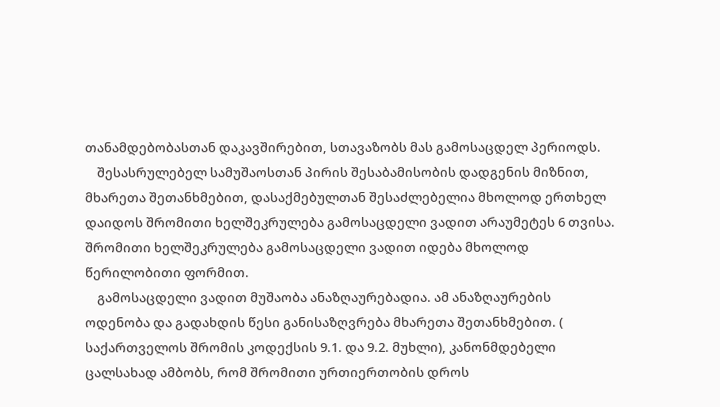თანამდებობასთან დაკავშირებით, სთავაზობს მას გამოსაცდელ პერიოდს.
    შესასრულებელ სამუშაოსთან პირის შესაბამისობის დადგენის მიზნით, მხარეთა შეთანხმებით, დასაქმებულთან შესაძლებელია მხოლოდ ერთხელ დაიდოს შრომითი ხელშეკრულება გამოსაცდელი ვადით არაუმეტეს 6 თვისა. შრომითი ხელშეკრულება გამოსაცდელი ვადით იდება მხოლოდ წერილობითი ფორმით.
    გამოსაცდელი ვადით მუშაობა ანაზღაურებადია. ამ ანაზღაურების ოდენობა და გადახდის წესი განისაზღვრება მხარეთა შეთანხმებით. ( საქართველოს შრომის კოდექსის 9.1. და 9.2. მუხლი), კანონმდებელი ცალსახად ამბობს, რომ შრომითი ურთიერთობის დროს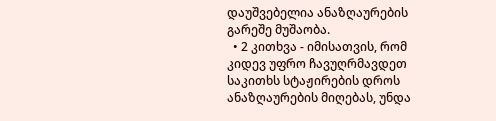დაუშვებელია ანაზღაურების გარეშე მუშაობა.
  • 2 კითხვა - იმისათვის, რომ კიდევ უფრო ჩავუღრმავდეთ საკითხს სტაჟირების დროს ანაზღაურების მიღებას, უნდა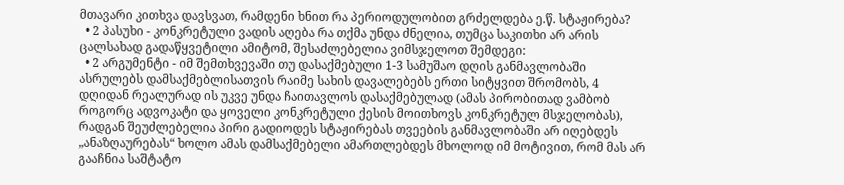მთავარი კითხვა დავსვათ, რამდენი ხნით რა პერიოდულობით გრძელდება ე.წ. სტაჟირება?
  • 2 პასუხი - კონკრეტული ვადის აღება რა თქმა უნდა ძნელია, თუმცა საკითხი არ არის ცალსახად გადაწყვეტილი ამიტომ, შესაძლებელია ვიმსჯელოთ შემდეგი:
  • 2 არგუმენტი - იმ შემთხვევაში თუ დასაქმებული 1-3 სამუშაო დღის განმავლობაში ასრულებს დამსაქმებლისათვის რაიმე სახის დავალებებს ერთი სიტყვით შრომობს, 4 დღიდან რეალურად ის უკვე უნდა ჩაითავლოს დასაქმებულად (ამას პირობითად ვამბობ როგორც ადვოკატი და ყოველი კონკრეტული ქესის მოითხოვს კონკრეტულ მსჯელობას), რადგან შეუძლებელია პირი გადიოდეს სტაჟირებას თვეების განმავლობაში არ იღებდეს „ანაზღაურებას“ ხოლო ამას დამსაქმებელი ამართლებდეს მხოლოდ იმ მოტივით, რომ მას არ გააჩნია საშტატო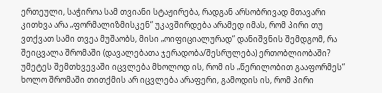ერთეული, საჭიროა სამ თვიანი სტაჟირება, რადგან არსობრივად მთავარი კითხვა არა „ფორმალიზმისკენ“ უკავშირდება არამედ იმას, რომ პირი თუ ვთქვათ სამი თვეა მუშაობს, მისი „ოიფიციალურად“ დანიშვნის შემდგომ, რა შეიცვალა შრომაში (დავალებათა ჯერადობა/შესრულება) ერთობლიობაში? უმეტეს შემთხვევაში იცვლება მხოლოდ ის, რომ ის „წერილობით გააფორმეს“ ხოლო შრომაში თითქმის არ იცვლება არაფერი, გამოდის ის, რომ პირი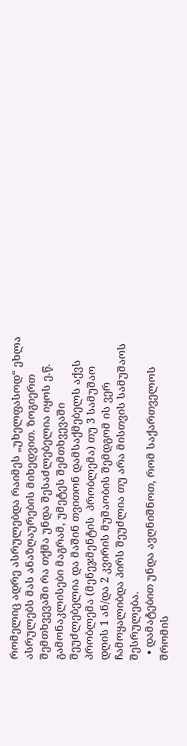რომელიც ადრე ასრულებდა რაიმეს „უხელფასოდ“ ეხლა ასრულებს მას ანაზღაურების მიხედვით. ზოგიერთ შემთხვევაში რა თქმა უნდა შესაძლებელია იყოს ე.წ. გამონაკლისები მაგრამ, უმეტეს შემთხვევაში შეუძლებელია და მაშინ თვითონ დამსაქმებელს აქვს პრობლემა (მენეჯმენტის  პრობლემა) თუ 3 სამუშაო დღის 1 ან/და 2 კვირის მუშაობის შემდგომ ის ვერ ჩამოყალიბდა პირს შეუძლია თუ არა მისთვის სამუშაოს შესრულება.
  • დამატებით უნდა ავღნიშნოთ, რომ საქართველოს შრომის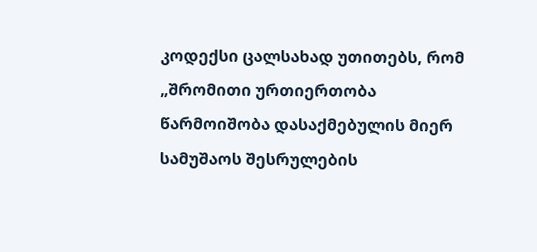კოდექსი ცალსახად უთითებს, რომ „შრომითი ურთიერთობა წარმოიშობა დასაქმებულის მიერ სამუშაოს შესრულების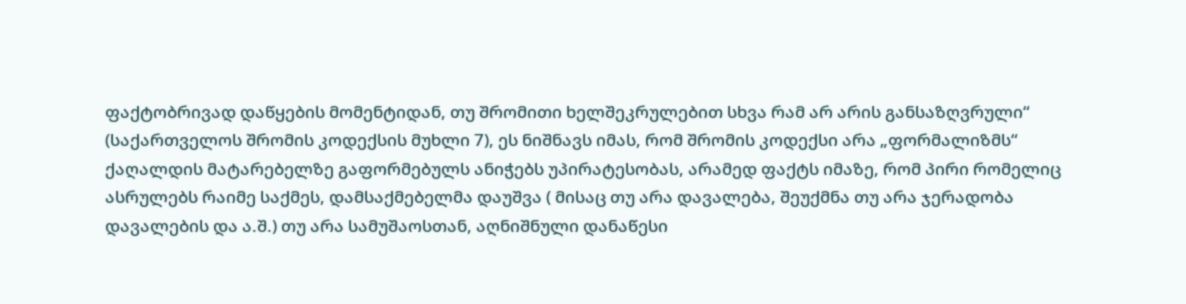ფაქტობრივად დაწყების მომენტიდან, თუ შრომითი ხელშეკრულებით სხვა რამ არ არის განსაზღვრული“ (საქართველოს შრომის კოდექსის მუხლი 7), ეს ნიშნავს იმას, რომ შრომის კოდექსი არა „ფორმალიზმს“ ქაღალდის მატარებელზე გაფორმებულს ანიჭებს უპირატესობას, არამედ ფაქტს იმაზე, რომ პირი რომელიც ასრულებს რაიმე საქმეს, დამსაქმებელმა დაუშვა ( მისაც თუ არა დავალება, შეუქმნა თუ არა ჯერადობა დავალების და ა.შ.) თუ არა სამუშაოსთან, აღნიშნული დანაწესი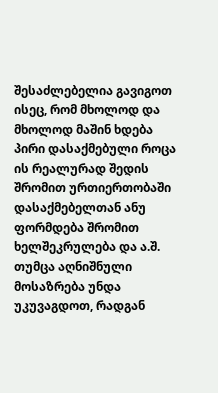შესაძლებელია გავიგოთ ისეც, რომ მხოლოდ და მხოლოდ მაშინ ხდება პირი დასაქმებული როცა ის რეალურად შედის შრომით ურთიერთობაში დასაქმებელთან ანუ ფორმდება შრომით ხელშეკრულება და ა.შ. თუმცა აღნიშნული მოსაზრება უნდა უკუვაგდოთ, რადგან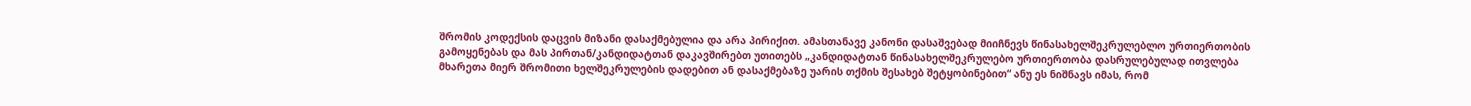შრომის კოდექსის დაცვის მიზანი დასაქმებულია და არა პირიქით. ამასთანავე კანონი დასაშვებად მიიჩნევს წინასახელშეკრულებლო ურთიერთობის გამოყენებას და მას პირთან/კანდიდატთან დაკავშირებთ უთითებს „კანდიდატთან წინასახელშეკრულებო ურთიერთობა დასრულებულად ითვლება მხარეთა მიერ შრომითი ხელშეკრულების დადებით ან დასაქმებაზე უარის თქმის შესახებ შეტყობინებით“ ანუ ეს ნიშნავს იმას, რომ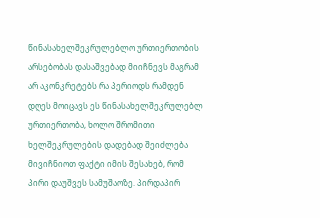წინასახელშეკრულებლო ურთიერთობის არსებობას დასაშვებად მიიჩნევს მაგრამ არ აკონკრეტებს რა პერიოდს რამდენ დღეს მოიცავს ეს წინასახელშეკრულებლ ურთიერთობა, ხოლო შრომითი ხელშეკრულების დადებად შეიძლება მივიჩნიოთ ფაქტი იმის შესახებ, რომ პირი დაუშვეს სამუშაოზე. პირდაპირ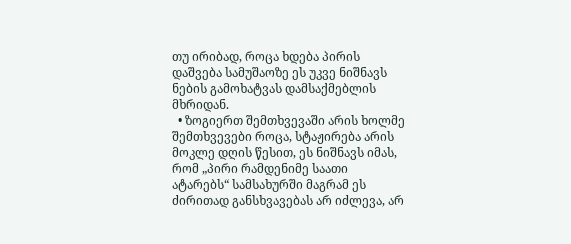თუ ირიბად, როცა ხდება პირის დაშვება სამუშაოზე ეს უკვე ნიშნავს ნების გამოხატვას დამსაქმებლის მხრიდან.
  • ზოგიერთ შემთხვევაში არის ხოლმე შემთხვევები როცა, სტაჟირება არის მოკლე დღის წესით, ეს ნიშნავს იმას, რომ „პირი რამდენიმე საათი ატარებს“ სამსახურში მაგრამ ეს ძირითად განსხვავებას არ იძლევა, არ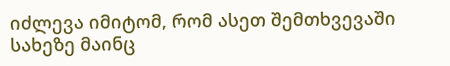იძლევა იმიტომ, რომ ასეთ შემთხვევაში სახეზე მაინც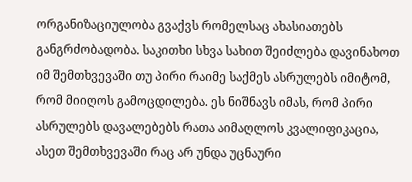ორგანიზაციულობა გვაქვს რომელსაც ახასიათებს განგრძობადობა. საკითხი სხვა სახით შეიძლება დავინახოთ იმ შემთხვევაში თუ პირი რაიმე საქმეს ასრულებს იმიტომ, რომ მიიღოს გამოცდილება. ეს ნიშნავს იმას, რომ პირი ასრულებს დავალებებს რათა აიმაღლოს კვალიფიკაცია, ასეთ შემთხვევაში რაც არ უნდა უცნაური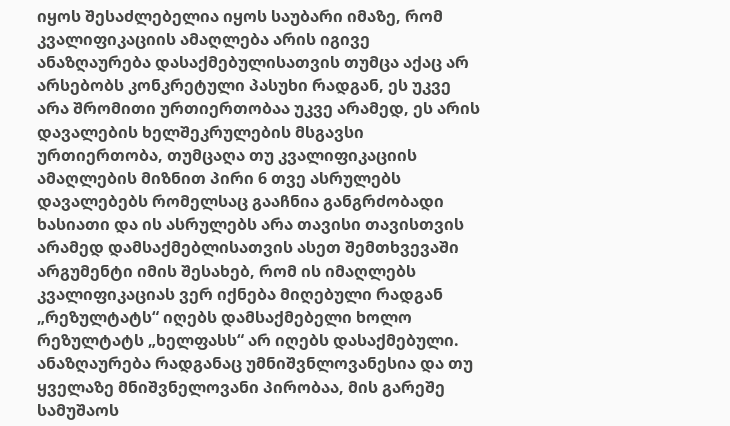იყოს შესაძლებელია იყოს საუბარი იმაზე, რომ კვალიფიკაციის ამაღლება არის იგივე ანაზღაურება დასაქმებულისათვის თუმცა აქაც არ არსებობს კონკრეტული პასუხი რადგან, ეს უკვე არა შრომითი ურთიერთობაა უკვე არამედ, ეს არის დავალების ხელშეკრულების მსგავსი ურთიერთობა, თუმცაღა თუ კვალიფიკაციის ამაღლების მიზნით პირი 6 თვე ასრულებს დავალებებს რომელსაც გააჩნია განგრძობადი ხასიათი და ის ასრულებს არა თავისი თავისთვის არამედ დამსაქმებლისათვის ასეთ შემთხვევაში არგუმენტი იმის შესახებ, რომ ის იმაღლებს კვალიფიკაციას ვერ იქნება მიღებული რადგან „რეზულტატს“ იღებს დამსაქმებელი ხოლო რეზულტატს „ხელფასს“ არ იღებს დასაქმებული. ანაზღაურება რადგანაც უმნიშვნლოვანესია და თუ ყველაზე მნიშვნელოვანი პირობაა, მის გარეშე სამუშაოს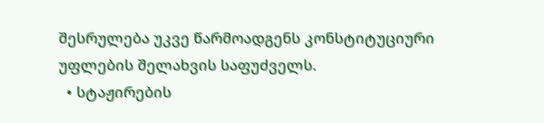შესრულება უკვე წარმოადგენს კონსტიტუციური უფლების შელახვის საფუძველს.
  • სტაჟირების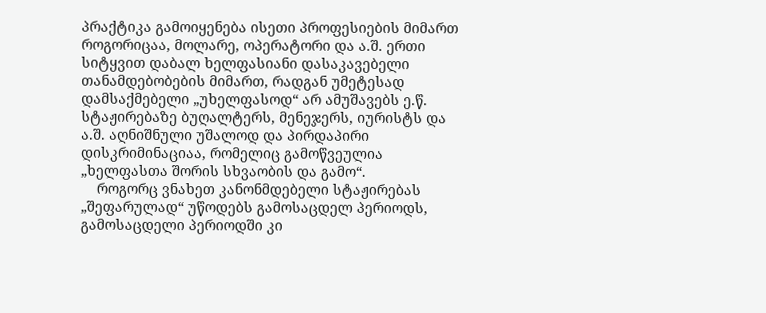პრაქტიკა გამოიყენება ისეთი პროფესიების მიმართ როგორიცაა, მოლარე, ოპერატორი და ა.შ. ერთი სიტყვით დაბალ ხელფასიანი დასაკავებელი თანამდებობების მიმართ, რადგან უმეტესად დამსაქმებელი „უხელფასოდ“ არ ამუშავებს ე.წ. სტაჟირებაზე ბუღალტერს, მენეჯერს, იურისტს და ა.შ. აღნიშნული უშალოდ და პირდაპირი დისკრიმინაციაა, რომელიც გამოწვეულია „ხელფასთა შორის სხვაობის და გამო“.
    როგორც ვნახეთ კანონმდებელი სტაჟირებას „შეფარულად“ უწოდებს გამოსაცდელ პერიოდს, გამოსაცდელი პერიოდში კი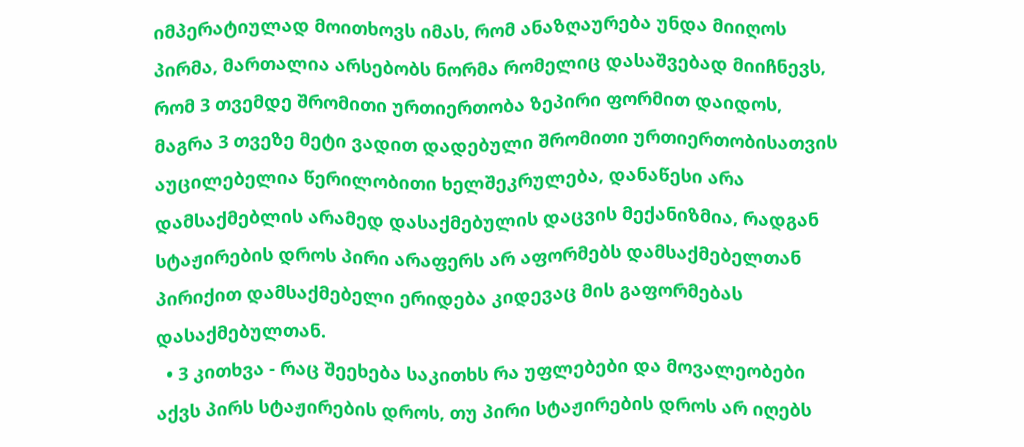იმპერატიულად მოითხოვს იმას, რომ ანაზღაურება უნდა მიიღოს პირმა, მართალია არსებობს ნორმა რომელიც დასაშვებად მიიჩნევს, რომ 3 თვემდე შრომითი ურთიერთობა ზეპირი ფორმით დაიდოს, მაგრა 3 თვეზე მეტი ვადით დადებული შრომითი ურთიერთობისათვის აუცილებელია წერილობითი ხელშეკრულება, დანაწესი არა დამსაქმებლის არამედ დასაქმებულის დაცვის მექანიზმია, რადგან სტაჟირების დროს პირი არაფერს არ აფორმებს დამსაქმებელთან პირიქით დამსაქმებელი ერიდება კიდევაც მის გაფორმებას დასაქმებულთან.
  • 3 კითხვა - რაც შეეხება საკითხს რა უფლებები და მოვალეობები აქვს პირს სტაჟირების დროს, თუ პირი სტაჟირების დროს არ იღებს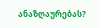ანაზღაურებას?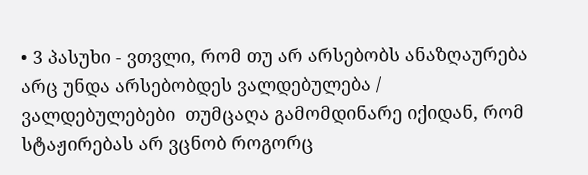• 3 პასუხი - ვთვლი, რომ თუ არ არსებობს ანაზღაურება არც უნდა არსებობდეს ვალდებულება /  ვალდებულებები  თუმცაღა გამომდინარე იქიდან, რომ სტაჟირებას არ ვცნობ როგორც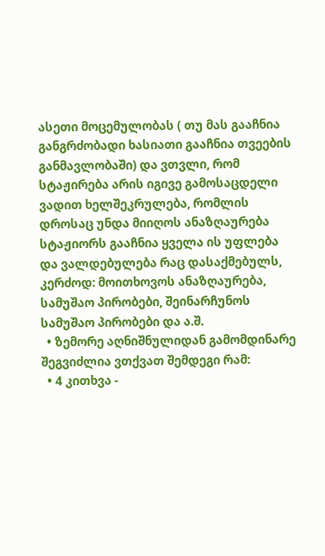ასეთი მოცემულობას ( თუ მას გააჩნია განგრძობადი ხასიათი გააჩნია თვეების განმავლობაში) და ვთვლი, რომ სტაჟირება არის იგივე გამოსაცდელი ვადით ხელშეკრულება, რომლის დროსაც უნდა მიიღოს ანაზღაურება სტაჟიორს გააჩნია ყველა ის უფლება და ვალდებულება რაც დასაქმებულს, კერძოდ: მოითხოვოს ანაზღაურება, სამუშაო პირობები, შეინარჩუნოს სამუშაო პირობები და ა.შ.
  • ზემორე აღნიშნულიდან გამომდინარე შეგვიძლია ვთქვათ შემდეგი რამ:
  • 4 კითხვა -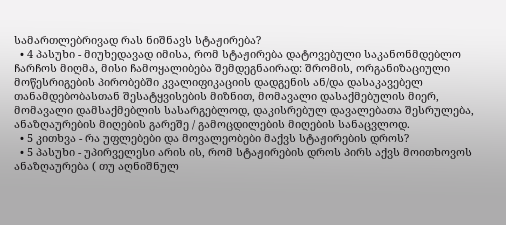სამართლებრივად რას ნიშნავს სტაჟირება?
  • 4 პასუხი - მიუხედავად იმისა, რომ სტაჟირება დატოვებული საკანონმდებლო ჩარჩოს მიღმა, მისი ჩამოყალიბება შემდეგნაირად: შრომის, ორგანიზაციული მოწესრიგების პირობებში კვალიფიკაციის დადგენის ან/და დასაკავებელ თანამდებობასთან შესატყვისების მიზნით, მომავალი დასაქმებულის მიერ, მომავალი დამსაქმებლის სასარგებლოდ, დაკისრებულ დავალებათა შესრულება, ანაზღაურების მიღების გარეშე / გამოცდილების მიღების სანაცვლოდ.
  • 5 კითხვა - რა უფლებები და მოვალეობები მაქვს სტაჟირების დროს?
  • 5 პასუხი - უპირველესი არის ის, რომ სტაჟირების დროს პირს აქვს მოითხოვოს ანაზღაურება ( თუ აღნიშნულ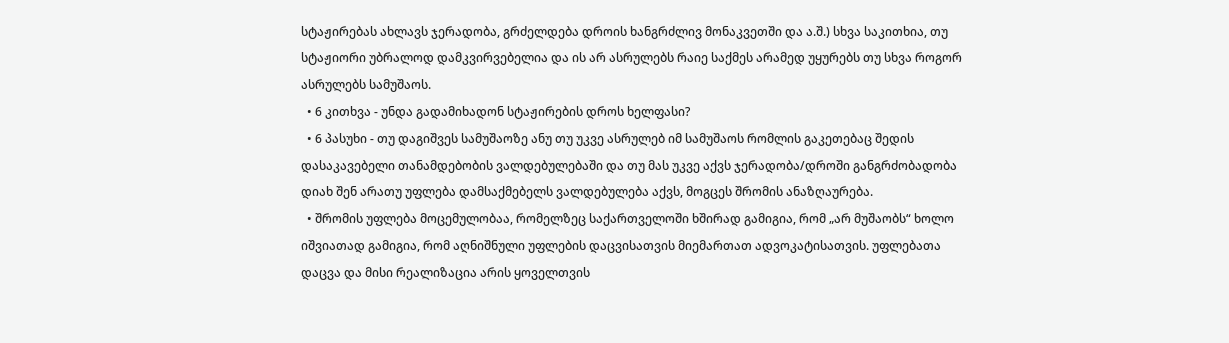სტაჟირებას ახლავს ჯერადობა, გრძელდება დროის ხანგრძლივ მონაკვეთში და ა.შ.) სხვა საკითხია, თუ სტაჟიორი უბრალოდ დამკვირვებელია და ის არ ასრულებს რაიე საქმეს არამედ უყურებს თუ სხვა როგორ ასრულებს სამუშაოს.
  • 6 კითხვა - უნდა გადამიხადონ სტაჟირების დროს ხელფასი?
  • 6 პასუხი - თუ დაგიშვეს სამუშაოზე ანუ თუ უკვე ასრულებ იმ სამუშაოს რომლის გაკეთებაც შედის დასაკავებელი თანამდებობის ვალდებულებაში და თუ მას უკვე აქვს ჯერადობა/დროში განგრძობადობა დიახ შენ არათუ უფლება დამსაქმებელს ვალდებულება აქვს, მოგცეს შრომის ანაზღაურება.
  • შრომის უფლება მოცემულობაა, რომელზეც საქართველოში ხშირად გამიგია, რომ „არ მუშაობს“ ხოლო იშვიათად გამიგია, რომ აღნიშნული უფლების დაცვისათვის მიემართათ ადვოკატისათვის. უფლებათა დაცვა და მისი რეალიზაცია არის ყოველთვის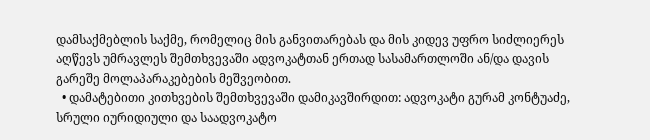დამსაქმებლის საქმე, რომელიც მის განვითარებას და მის კიდევ უფრო სიძლიერეს აღწევს უმრავლეს შემთხვევაში ადვოკატთან ერთად სასამართლოში ან/და დავის გარეშე მოლაპარაკებების მეშვეობით.
  • დამატებითი კითხვების შემთხვევაში დამიკავშირდით: ადვოკატი გურამ კონტუაძე, სრული იურიდიული და საადვოკატო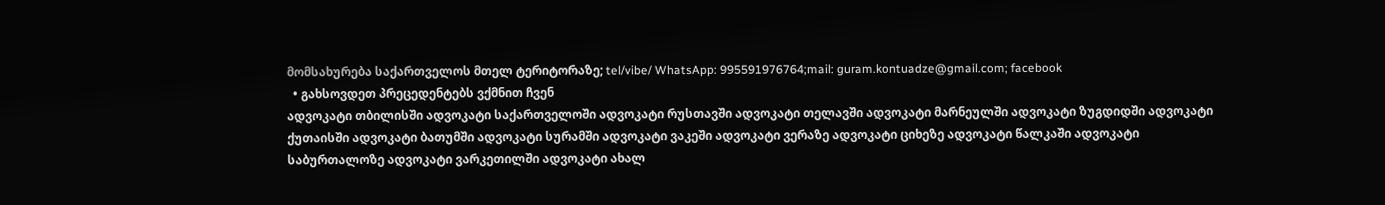მომსახურება საქართველოს მთელ ტერიტორაზე; tel/vibe/ WhatsApp: 995591976764;mail: guram.kontuadze@gmail.com; facebook
  • გახსოვდეთ პრეცედენტებს ვქმნით ჩვენ
ადვოკატი თბილისში ადვოკატი საქართველოში ადვოკატი რუსთავში ადვოკატი თელავში ადვოკატი მარნეულში ადვოკატი ზუგდიდში ადვოკატი ქუთაისში ადვოკატი ბათუმში ადვოკატი სურამში ადვოკატი ვაკეში ადვოკატი ვერაზე ადვოკატი ციხეზე ადვოკატი წალკაში ადვოკატი საბურთალოზე ადვოკატი ვარკეთილში ადვოკატი ახალ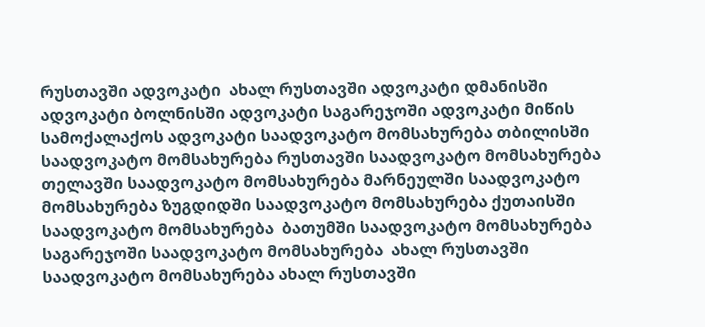რუსთავში ადვოკატი  ახალ რუსთავში ადვოკატი დმანისში ადვოკატი ბოლნისში ადვოკატი საგარეჯოში ადვოკატი მიწის სამოქალაქოს ადვოკატი საადვოკატო მომსახურება თბილისში საადვოკატო მომსახურება რუსთავში საადვოკატო მომსახურება თელავში საადვოკატო მომსახურება მარნეულში საადვოკატო მომსახურება ზუგდიდში საადვოკატო მომსახურება ქუთაისში საადვოკატო მომსახურება  ბათუმში საადვოკატო მომსახურება  საგარეჯოში საადვოკატო მომსახურება  ახალ რუსთავში საადვოკატო მომსახურება ახალ რუსთავში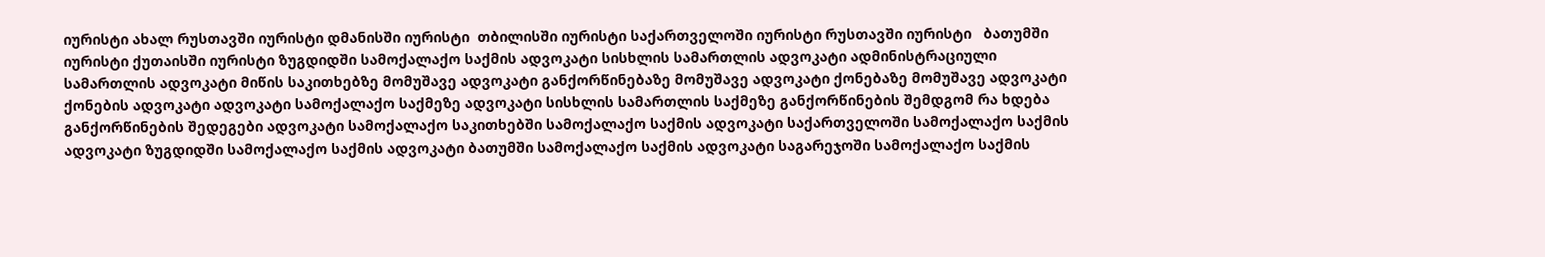იურისტი ახალ რუსთავში იურისტი დმანისში იურისტი  თბილისში იურისტი საქართველოში იურისტი რუსთავში იურისტი   ბათუმში იურისტი ქუთაისში იურისტი ზუგდიდში სამოქალაქო საქმის ადვოკატი სისხლის სამართლის ადვოკატი ადმინისტრაციული სამართლის ადვოკატი მიწის საკითხებზე მომუშავე ადვოკატი განქორწინებაზე მომუშავე ადვოკატი ქონებაზე მომუშავე ადვოკატი ქონების ადვოკატი ადვოკატი სამოქალაქო საქმეზე ადვოკატი სისხლის სამართლის საქმეზე განქორწინების შემდგომ რა ხდება განქორწინების შედეგები ადვოკატი სამოქალაქო საკითხებში სამოქალაქო საქმის ადვოკატი საქართველოში სამოქალაქო საქმის ადვოკატი ზუგდიდში სამოქალაქო საქმის ადვოკატი ბათუმში სამოქალაქო საქმის ადვოკატი საგარეჯოში სამოქალაქო საქმის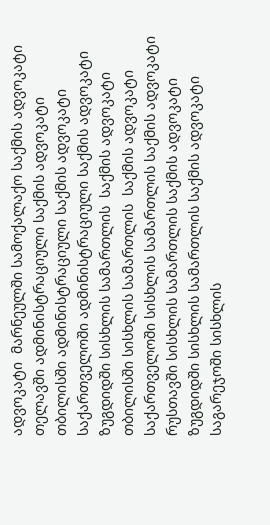ადვოკატი  მარნეულში სამოქალაქო საქმის ადვოკატი თელავში ადმინისტრაციული საქმის ადვოკატი თბილისში ადმინისტრაციული საქმის ადვოკატი საქართველოში ადმინისტრაციული საქმის ადვოკატი ზუგდიდში სისხლის სამართლის  საქმის ადვოკატი თბილისში სისხლის სამართლის  საქმის ადვოკატი საქართველოში სისხლის სამართლის საქმის ადვოკატი რუსთავში სისხლის სამართლის საქმის ადვოკატი ზუგდიდში სისხლის სამართლის საქმის ადვოკატი საგარეჯოში სისხლის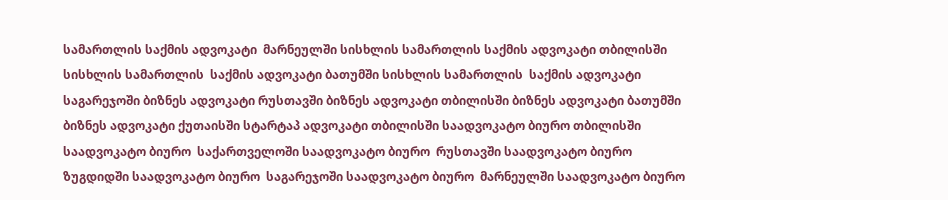სამართლის საქმის ადვოკატი  მარნეულში სისხლის სამართლის საქმის ადვოკატი თბილისში სისხლის სამართლის  საქმის ადვოკატი ბათუმში სისხლის სამართლის  საქმის ადვოკატი საგარეჯოში ბიზნეს ადვოკატი რუსთავში ბიზნეს ადვოკატი თბილისში ბიზნეს ადვოკატი ბათუმში ბიზნეს ადვოკატი ქუთაისში სტარტაპ ადვოკატი თბილისში საადვოკატო ბიურო თბილისში საადვოკატო ბიურო  საქართველოში საადვოკატო ბიურო  რუსთავში საადვოკატო ბიურო ზუგდიდში საადვოკატო ბიურო  საგარეჯოში საადვოკატო ბიურო  მარნეულში საადვოკატო ბიურო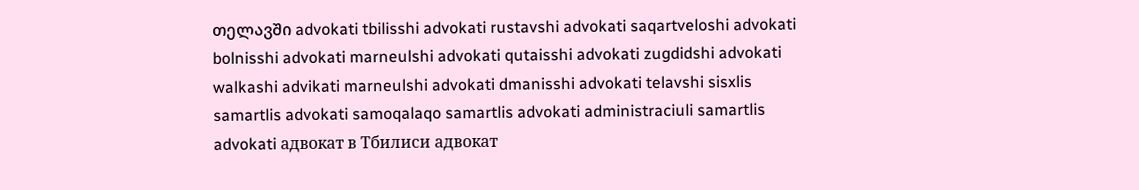თელავში advokati tbilisshi advokati rustavshi advokati saqartveloshi advokati bolnisshi advokati marneulshi advokati qutaisshi advokati zugdidshi advokati walkashi advikati marneulshi advokati dmanisshi advokati telavshi sisxlis samartlis advokati samoqalaqo samartlis advokati administraciuli samartlis advokati адвокат в Тбилиси адвокат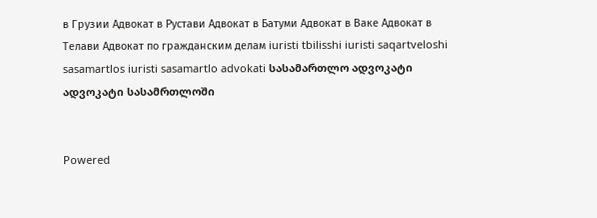в Грузии Адвокат в Рустави Адвокат в Батуми Адвокат в Ваке Адвокат в Телави Адвокат по гражданским делам iuristi tbilisshi iuristi saqartveloshi sasamartlos iuristi sasamartlo advokati სასამართლო ადვოკატი ადვოკატი სასამრთლოში


Powered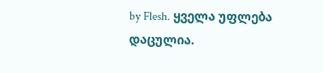by Flesh. ყველა უფლება დაცულია.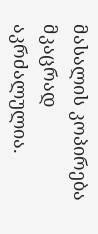მასალის კოპირება მკაცრად აკრძალულია.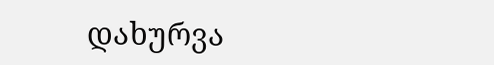დახურვა